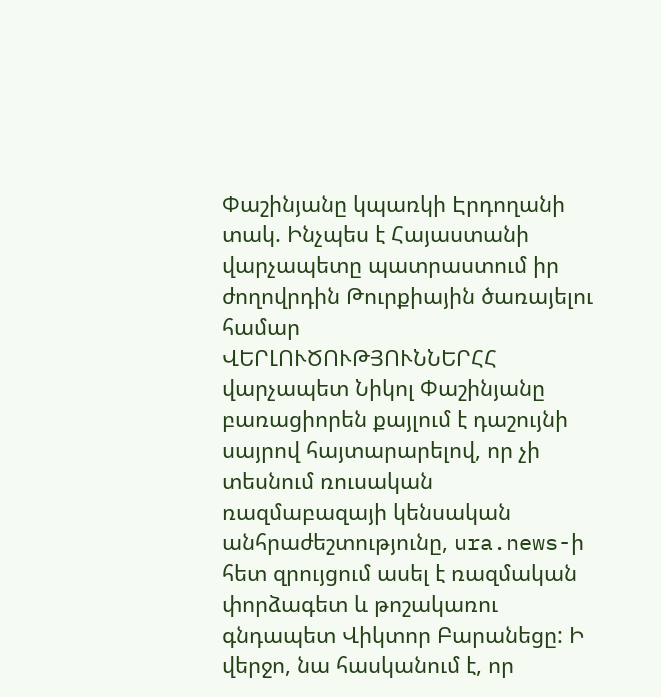Փաշինյանը կպառկի Էրդողանի տակ. Ինչպես է Հայաստանի վարչապետը պատրաստում իր ժողովրդին Թուրքիային ծառայելու համար
ՎԵՐԼՈՒԾՈՒԹՅՈՒՆՆԵՐՀՀ վարչապետ Նիկոլ Փաշինյանը բառացիորեն քայլում է դաշույնի սայրով հայտարարելով, որ չի տեսնում ռուսական ռազմաբազայի կենսական անհրաժեշտությունը, ura.news-ի հետ զրույցում ասել է ռազմական փորձագետ և թոշակառու գնդապետ Վիկտոր Բարանեցը: Ի վերջո, նա հասկանում է, որ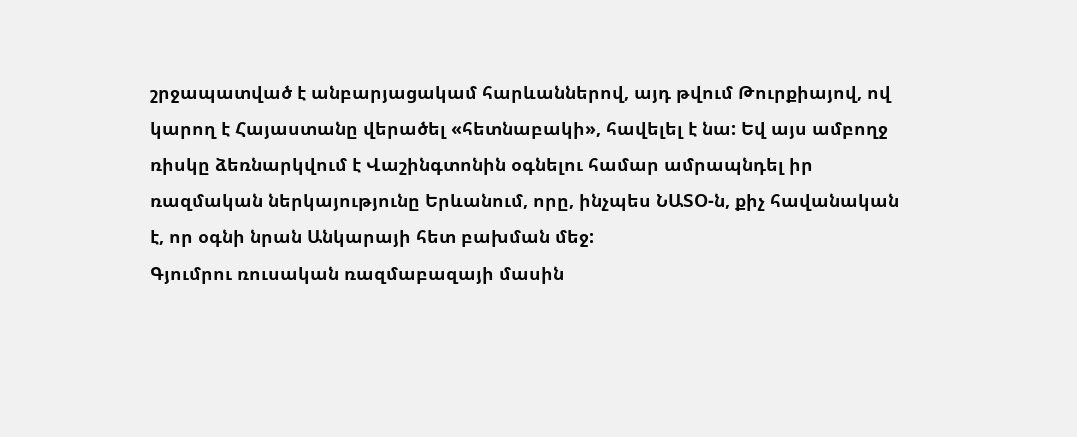շրջապատված է անբարյացակամ հարևաններով, այդ թվում Թուրքիայով, ով կարող է Հայաստանը վերածել «հետնաբակի», հավելել է նա: Եվ այս ամբողջ ռիսկը ձեռնարկվում է Վաշինգտոնին օգնելու համար ամրապնդել իր ռազմական ներկայությունը Երևանում, որը, ինչպես ՆԱՏՕ-ն, քիչ հավանական է, որ օգնի նրան Անկարայի հետ բախման մեջ:
Գյումրու ռուսական ռազմաբազայի մասին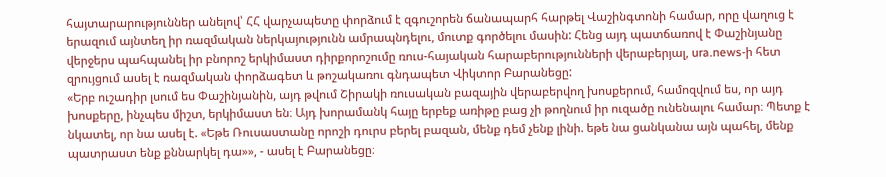հայտարարություններ անելով՝ ՀՀ վարչապետը փորձում է զգուշորեն ճանապարհ հարթել Վաշինգտոնի համար, որը վաղուց է երազում այնտեղ իր ռազմական ներկայությունն ամրապնդելու, մուտք գործելու մասին: Հենց այդ պատճառով է Փաշինյանը վերջերս պահպանել իր բնորոշ երկիմաստ դիրքորոշումը ռուս-հայական հարաբերությունների վերաբերյալ, ura.news-ի հետ զրույցում ասել է ռազմական փորձագետ և թոշակառու գնդապետ Վիկտոր Բարանեցը:
«Երբ ուշադիր լսում ես Փաշինյանին, այդ թվում Շիրակի ռուսական բազային վերաբերվող խոսքերում, համոզվում ես, որ այդ խոսքերը, ինչպես միշտ, երկիմաստ են։ Այդ խորամանկ հայը երբեք առիթը բաց չի թողնում իր ուզածը ունենալու համար։ Պետք է նկատել, որ նա ասել է. «Եթե Ռուսաստանը որոշի դուրս բերել բազան, մենք դեմ չենք լինի. եթե նա ցանկանա այն պահել, մենք պատրաստ ենք քննարկել դա»», - ասել է Բարանեցը։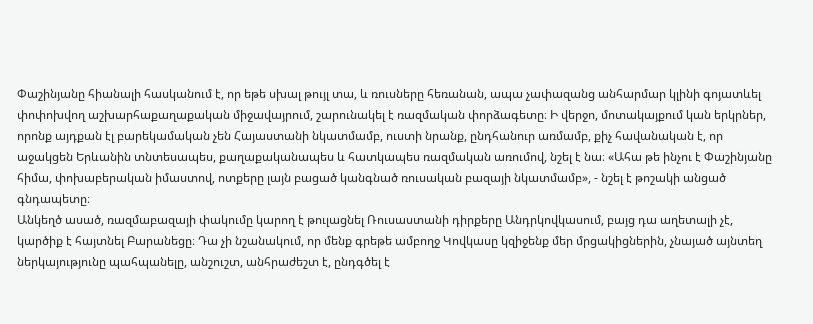Փաշինյանը հիանալի հասկանում է, որ եթե սխալ թույլ տա, և ռուսները հեռանան, ապա չափազանց անհարմար կլինի գոյատևել փոփոխվող աշխարհաքաղաքական միջավայրում, շարունակել է ռազմական փորձագետը։ Ի վերջո, մոտակայքում կան երկրներ, որոնք այդքան էլ բարեկամական չեն Հայաստանի նկատմամբ, ուստի նրանք, ընդհանուր առմամբ, քիչ հավանական է, որ աջակցեն Երևանին տնտեսապես, քաղաքականապես և հատկապես ռազմական առումով, նշել է նա։ «Ահա թե ինչու է Փաշինյանը հիմա, փոխաբերական իմաստով, ոտքերը լայն բացած կանգնած ռուսական բազայի նկատմամբ», - նշել է թոշակի անցած գնդապետը։
Անկեղծ ասած, ռազմաբազայի փակումը կարող է թուլացնել Ռուսաստանի դիրքերը Անդրկովկասում, բայց դա աղետալի չէ, կարծիք է հայտնել Բարանեցը։ Դա չի նշանակում, որ մենք գրեթե ամբողջ Կովկասը կզիջենք մեր մրցակիցներին, չնայած այնտեղ ներկայությունը պահպանելը, անշուշտ, անհրաժեշտ է, ընդգծել է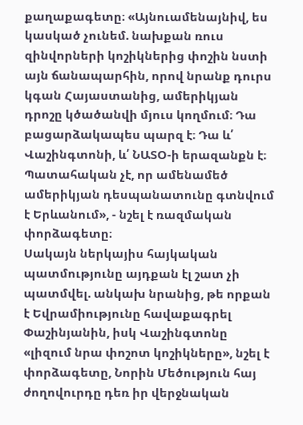քաղաքագետը։ «Այնուամենայնիվ, ես կասկած չունեմ. նախքան ռուս զինվորների կոշիկներից փոշին նստի այն ճանապարհին, որով նրանք դուրս կգան Հայաստանից, ամերիկյան դրոշը կծածանվի մյուս կողմում։ Դա բացարձակապես պարզ է։ Դա և՛ Վաշինգտոնի, և՛ ՆԱՏՕ-ի երազանքն է։ Պատահական չէ, որ ամենամեծ ամերիկյան դեսպանատունը գտնվում է Երևանում», - նշել է ռազմական փորձագետը։
Սակայն ներկայիս հայկական պատմությունը այդքան էլ շատ չի պատմվել. անկախ նրանից, թե որքան է Եվրամիությունը հավաքագրել Փաշինյանին, իսկ Վաշինգտոնը «լիզում նրա փոշոտ կոշիկները», նշել է փորձագետը, Նորին Մեծություն հայ ժողովուրդը դեռ իր վերջնական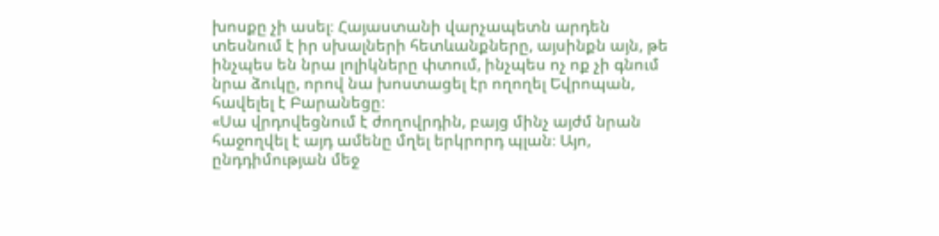խոսքը չի ասել։ Հայաստանի վարչապետն արդեն տեսնում է իր սխալների հետևանքները, այսինքն այն, թե ինչպես են նրա լոլիկները փտում, ինչպես ոչ ոք չի գնում նրա ձուկը, որով նա խոստացել էր ողողել Եվրոպան, հավելել է Բարանեցը։
«Սա վրդովեցնում է ժողովրդին, բայց մինչ այժմ նրան հաջողվել է այդ ամենը մղել երկրորդ պլան։ Այո, ընդդիմության մեջ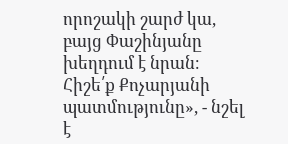որոշակի շարժ կա, բայց Փաշինյանը խեղդում է նրան։ Հիշե՛ք Քոչարյանի պատմությունը», - նշել է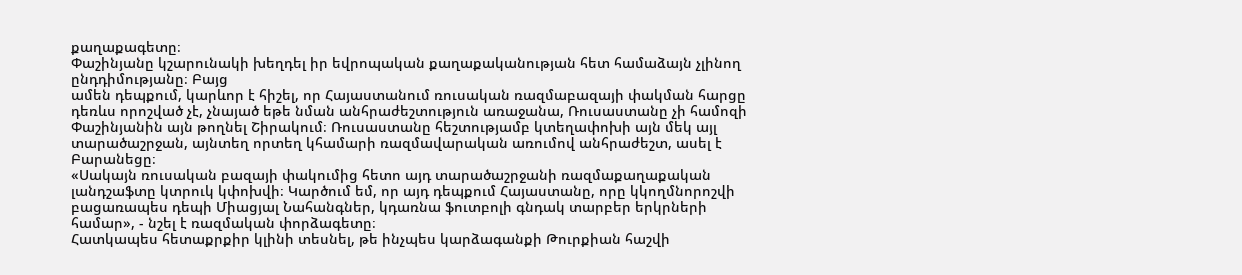քաղաքագետը։
Փաշինյանը կշարունակի խեղդել իր եվրոպական քաղաքականության հետ համաձայն չլինող ընդդիմությանը։ Բայց
ամեն դեպքում, կարևոր է հիշել, որ Հայաստանում ռուսական ռազմաբազայի փակման հարցը դեռևս որոշված չէ, չնայած եթե նման անհրաժեշտություն առաջանա, Ռուսաստանը չի համոզի Փաշինյանին այն թողնել Շիրակում։ Ռուսաստանը հեշտությամբ կտեղափոխի այն մեկ այլ տարածաշրջան, այնտեղ որտեղ կհամարի ռազմավարական առումով անհրաժեշտ, ասել է Բարանեցը։
«Սակայն ռուսական բազայի փակումից հետո այդ տարածաշրջանի ռազմաքաղաքական լանդշաֆտը կտրուկ կփոխվի։ Կարծում եմ, որ այդ դեպքում Հայաստանը, որը կկողմնորոշվի բացառապես դեպի Միացյալ Նահանգներ, կդառնա ֆուտբոլի գնդակ տարբեր երկրների համար», - նշել է ռազմական փորձագետը։
Հատկապես հետաքրքիր կլինի տեսնել, թե ինչպես կարձագանքի Թուրքիան հաշվի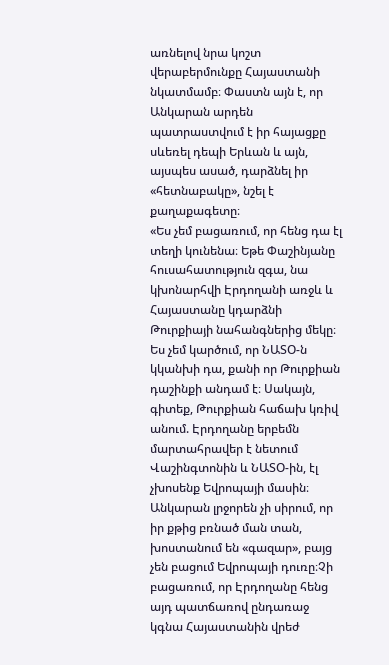առնելով նրա կոշտ վերաբերմունքը Հայաստանի նկատմամբ։ Փաստն այն է, որ Անկարան արդեն պատրաստվում է իր հայացքը սևեռել դեպի Երևան և այն, այսպես ասած, դարձնել իր «հետնաբակը», նշել է քաղաքագետը։
«Ես չեմ բացառում, որ հենց դա էլ տեղի կունենա։ Եթե Փաշինյանը հուսահատություն զգա, նա կխոնարհվի Էրդողանի առջև և Հայաստանը կդարձնի Թուրքիայի նահանգներից մեկը։ Ես չեմ կարծում, որ ՆԱՏՕ-ն կկանխի դա, քանի որ Թուրքիան դաշինքի անդամ է։ Սակայն, գիտեք, Թուրքիան հաճախ կռիվ անում. Էրդողանը երբեմն մարտահրավեր է նետում Վաշինգտոնին և ՆԱՏՕ-ին, էլ չխոսենք Եվրոպայի մասին։ Անկարան լրջորեն չի սիրում, որ իր քթից բռնած ման տան, խոստանում են «գազար», բայց չեն բացում Եվրոպայի դուռը։Չի բացառում, որ Էրդողանը հենց այդ պատճառով ընդառաջ կգնա Հայաստանին վրեժ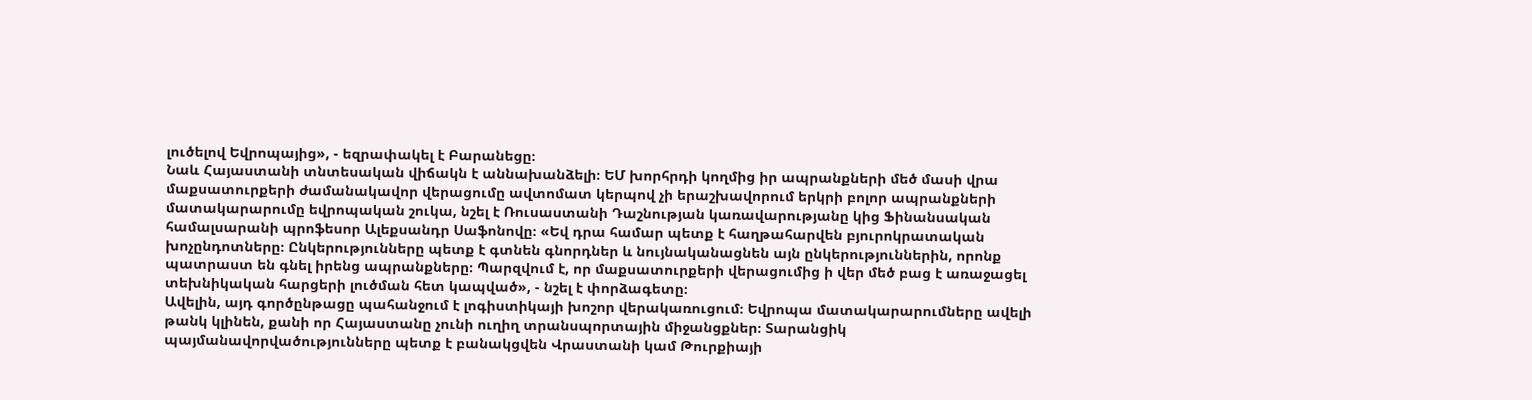լուծելով Եվրոպայից», - եզրափակել է Բարանեցը։
Նաև Հայաստանի տնտեսական վիճակն է աննախանձելի։ ԵՄ խորհրդի կողմից իր ապրանքների մեծ մասի վրա մաքսատուրքերի ժամանակավոր վերացումը ավտոմատ կերպով չի երաշխավորում երկրի բոլոր ապրանքների մատակարարումը եվրոպական շուկա, նշել է Ռուսաստանի Դաշնության կառավարությանը կից Ֆինանսական համալսարանի պրոֆեսոր Ալեքսանդր Սաֆոնովը։ «Եվ դրա համար պետք է հաղթահարվեն բյուրոկրատական խոչընդոտները։ Ընկերությունները պետք է գտնեն գնորդներ և նույնականացնեն այն ընկերություններին, որոնք պատրաստ են գնել իրենց ապրանքները։ Պարզվում է, որ մաքսատուրքերի վերացումից ի վեր մեծ բաց է առաջացել տեխնիկական հարցերի լուծման հետ կապված», - նշել է փորձագետը։
Ավելին, այդ գործընթացը պահանջում է լոգիստիկայի խոշոր վերակառուցում։ Եվրոպա մատակարարումները ավելի թանկ կլինեն, քանի որ Հայաստանը չունի ուղիղ տրանսպորտային միջանցքներ։ Տարանցիկ պայմանավորվածությունները պետք է բանակցվեն Վրաստանի կամ Թուրքիայի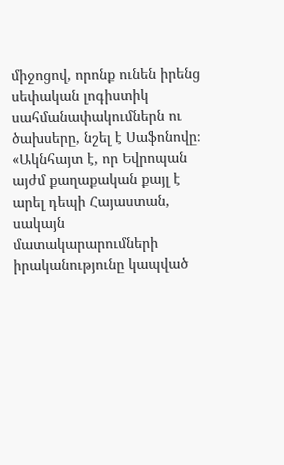միջոցով, որոնք ունեն իրենց սեփական լոգիստիկ սահմանափակումներն ու ծախսերը, նշել է Սաֆոնովը։ «Ակնհայտ է, որ Եվրոպան այժմ քաղաքական քայլ է արել դեպի Հայաստան, սակայն մատակարարումների իրականությունը կապված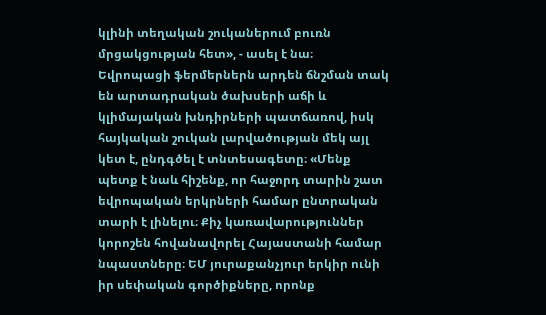կլինի տեղական շուկաներում բուռն մրցակցության հետ», - ասել է նա։
Եվրոպացի ֆերմերներն արդեն ճնշման տակ են արտադրական ծախսերի աճի և կլիմայական խնդիրների պատճառով, իսկ հայկական շուկան լարվածության մեկ այլ կետ է, ընդգծել է տնտեսագետը։ «Մենք պետք է նաև հիշենք, որ հաջորդ տարին շատ եվրոպական երկրների համար ընտրական տարի է լինելու։ Քիչ կառավարություններ կորոշեն հովանավորել Հայաստանի համար նպաստները։ ԵՄ յուրաքանչյուր երկիր ունի իր սեփական գործիքները, որոնք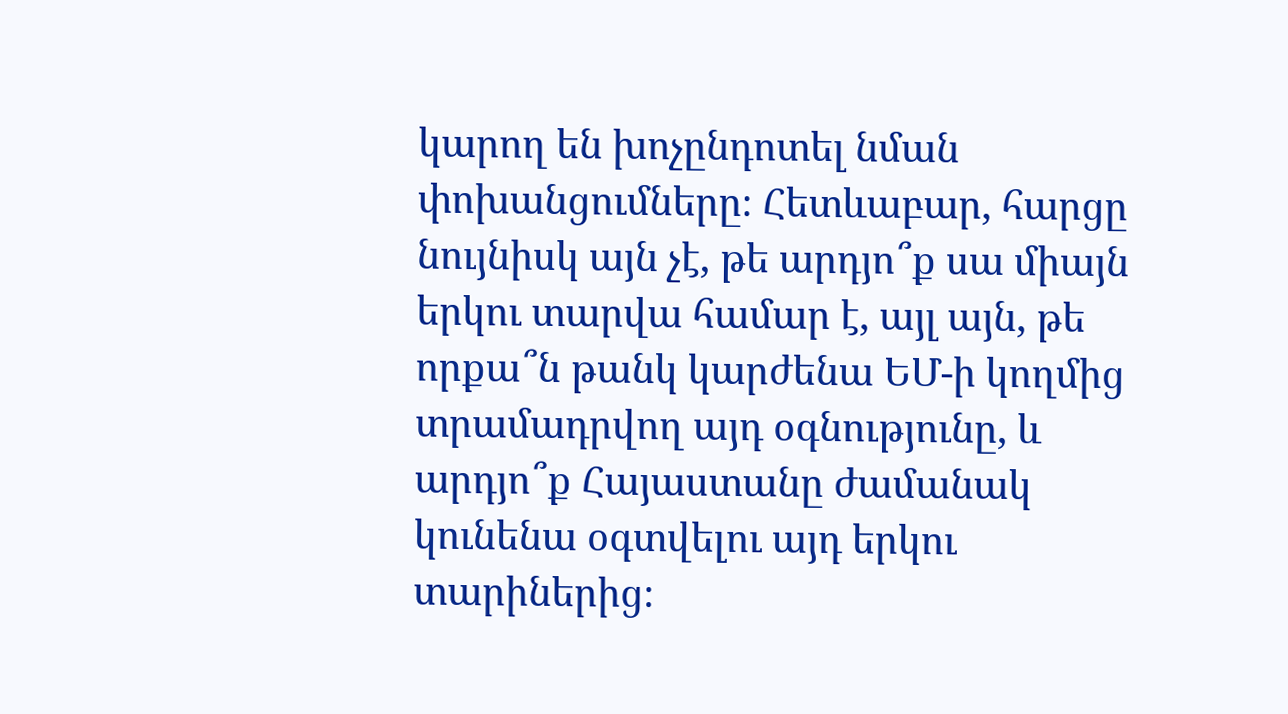կարող են խոչընդոտել նման փոխանցումները։ Հետևաբար, հարցը նույնիսկ այն չէ, թե արդյո՞ք սա միայն երկու տարվա համար է, այլ այն, թե որքա՞ն թանկ կարժենա ԵՄ-ի կողմից տրամադրվող այդ օգնությունը, և արդյո՞ք Հայաստանը ժամանակ կունենա օգտվելու այդ երկու տարիներից։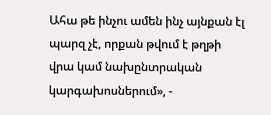Ահա թե ինչու ամեն ինչ այնքան էլ պարզ չէ, որքան թվում է թղթի վրա կամ նախընտրական կարգախոսներում», -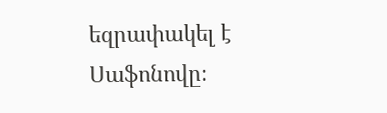եզրափակել է Սաֆոնովը։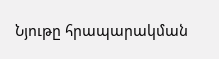Նյութը հրապարակման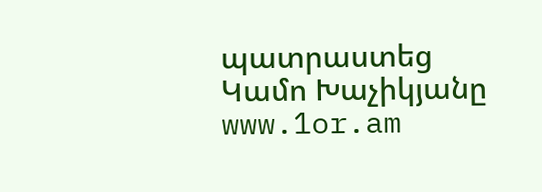պատրաստեց Կամո Խաչիկյանը
www.1or.am